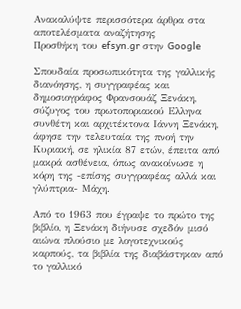Ανακαλύψτε περισσότερα άρθρα στα αποτελέσματα αναζήτησης
Προσθήκη του efsyn.gr στην Google

Σπουδαία προσωπικότητα της γαλλικής διανόησης, η συγγραφέας και δημοσιογράφος Φρανσουάζ Ξενάκη, σύζυγος του πρωτοποριακού Ελληνα συνθέτη και αρχιτέκτονα Ιάννη Ξενάκη, άφησε την τελευταία της πνοή την Κυριακή, σε ηλικία 87 ετών, έπειτα από μακρά ασθένεια, όπως ανακοίνωσε η κόρη της -επίσης συγγραφέας αλλά και γλύπτρια- Μάχη.

Από το 1963 που έγραψε το πρώτο της βιβλίο, η Ξενάκη διήνυσε σχεδόν μισό αιώνα πλούσιο με λογοτεχνικούς καρπούς, τα βιβλία της διαβάστηκαν από το γαλλικό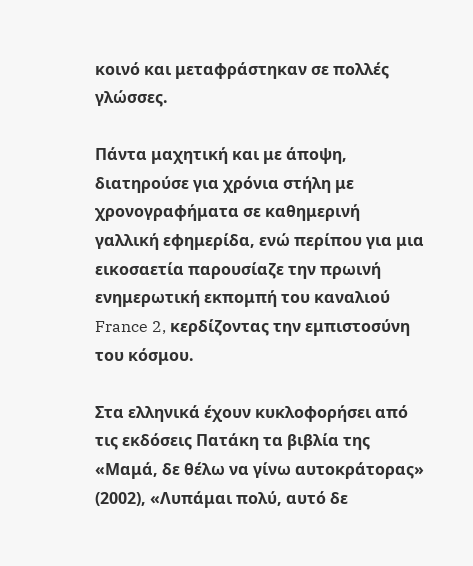κοινό και μεταφράστηκαν σε πολλές γλώσσες.

Πάντα μαχητική και με άποψη, διατηρούσε για χρόνια στήλη με χρονογραφήματα σε καθημερινή γαλλική εφημερίδα, ενώ περίπου για μια εικοσαετία παρουσίαζε την πρωινή ενημερωτική εκπομπή του καναλιού France 2, κερδίζοντας την εμπιστοσύνη του κόσμου.

Στα ελληνικά έχουν κυκλοφορήσει από τις εκδόσεις Πατάκη τα βιβλία της «Μαμά, δε θέλω να γίνω αυτοκράτορας» (2002), «Λυπάμαι πολύ, αυτό δε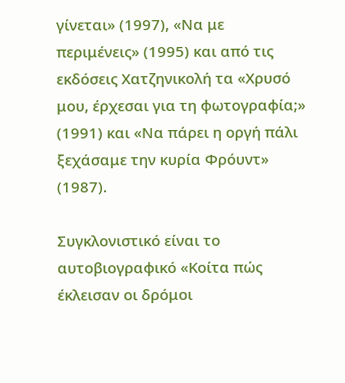γίνεται» (1997), «Να με περιμένεις» (1995) και από τις εκδόσεις Χατζηνικολή τα «Χρυσό μου, έρχεσαι για τη φωτογραφία;» (1991) και «Να πάρει η οργή πάλι ξεχάσαμε την κυρία Φρόυντ» (1987).

Συγκλονιστικό είναι το αυτοβιογραφικό «Κοίτα πώς έκλεισαν οι δρόμοι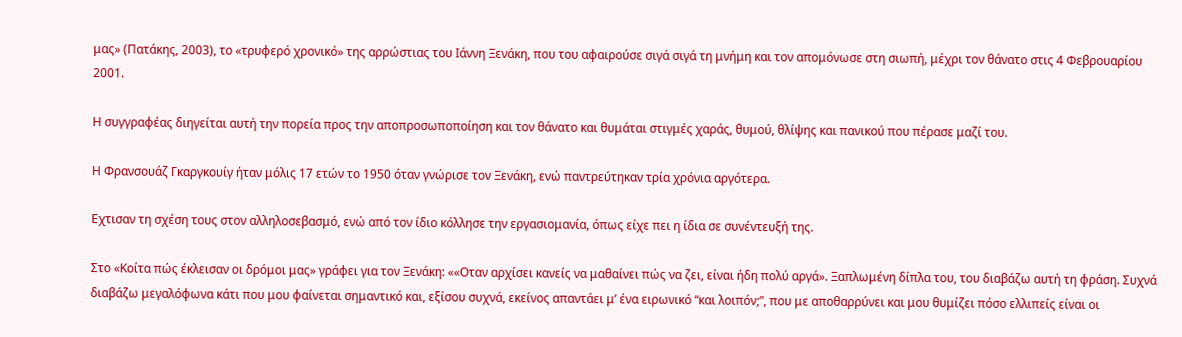μας» (Πατάκης, 2003), το «τρυφερό χρονικό» της αρρώστιας του Ιάννη Ξενάκη, που του αφαιρούσε σιγά σιγά τη μνήμη και τον απομόνωσε στη σιωπή, μέχρι τον θάνατο στις 4 Φεβρουαρίου 2001.

Η συγγραφέας διηγείται αυτή την πορεία προς την αποπροσωποποίηση και τον θάνατο και θυμάται στιγμές χαράς, θυμού, θλίψης και πανικού που πέρασε μαζί του.

Η Φρανσουάζ Γκαργκουίγ ήταν μόλις 17 ετών το 1950 όταν γνώρισε τον Ξενάκη, ενώ παντρεύτηκαν τρία χρόνια αργότερα.

Εχτισαν τη σχέση τους στον αλληλοσεβασμό, ενώ από τον ίδιο κόλλησε την εργασιομανία, όπως είχε πει η ίδια σε συνέντευξή της.

Στο «Κοίτα πώς έκλεισαν οι δρόμοι μας» γράφει για τον Ξενάκη: ««Οταν αρχίσει κανείς να μαθαίνει πώς να ζει, είναι ήδη πολύ αργά». Ξαπλωμένη δίπλα του, του διαβάζω αυτή τη φράση. Συχνά διαβάζω μεγαλόφωνα κάτι που μου φαίνεται σημαντικό και, εξίσου συχνά, εκείνος απαντάει μ’ ένα ειρωνικό “και λοιπόν;”, που με αποθαρρύνει και μου θυμίζει πόσο ελλιπείς είναι οι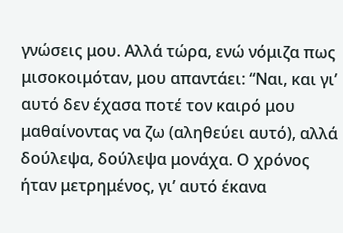γνώσεις μου. Αλλά τώρα, ενώ νόμιζα πως μισοκοιμόταν, μου απαντάει: “Ναι, και γι’ αυτό δεν έχασα ποτέ τον καιρό μου μαθαίνοντας να ζω (αληθεύει αυτό), αλλά δούλεψα, δούλεψα μονάχα. Ο χρόνος ήταν μετρημένος, γι’ αυτό έκανα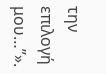την επιλογή μου…”».